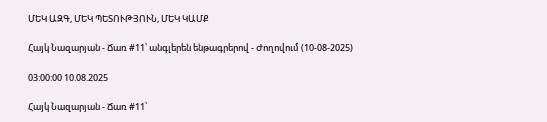ՄԵԿ ԱԶԳ, ՄԵԿ ՊԵՏՈՒԹՅՈՒՆ, ՄԵԿ ԿԱՄՔ

Հայկ Նազարյան - Ճառ #11՝ անգլերեն ենթագրերով - Ժողովում (10-08-2025)

03:00:00 10.08.2025

Հայկ Նազարյան - Ճառ #11՝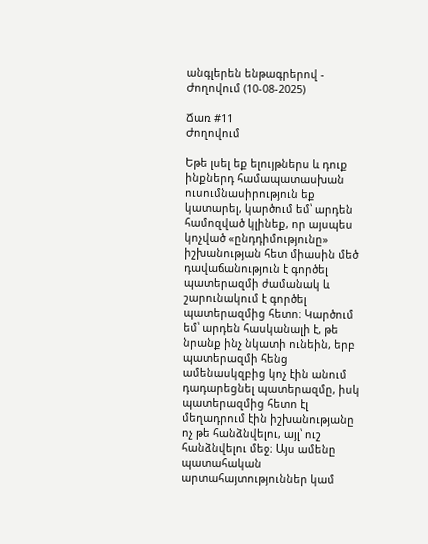անգլերեն ենթագրերով - Ժողովում (10-08-2025)

Ճառ #11
Ժողովում

Եթե լսել եք ելույթներս և դուք ինքներդ համապատասխան ուսումնասիրություն եք կատարել, կարծում եմ՝ արդեն համոզված կլինեք, որ այսպես կոչված «ընդդիմությունը» իշխանության հետ միասին մեծ դավաճանություն է գործել պատերազմի ժամանակ և շարունակում է գործել պատերազմից հետո։ Կարծում եմ՝ արդեն հասկանալի է, թե նրանք ինչ նկատի ունեին, երբ պատերազմի հենց ամենասկզբից կոչ էին անում դադարեցնել պատերազմը, իսկ պատերազմից հետո էլ մեղադրում էին իշխանությանը ոչ թե հանձնվելու, այլ՝ ուշ հանձնվելու մեջ։ Այս ամենը պատահական արտահայտություններ կամ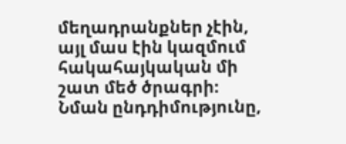մեղադրանքներ չէին, այլ մաս էին կազմում հակահայկական մի շատ մեծ ծրագրի։ Նման ընդդիմությունը,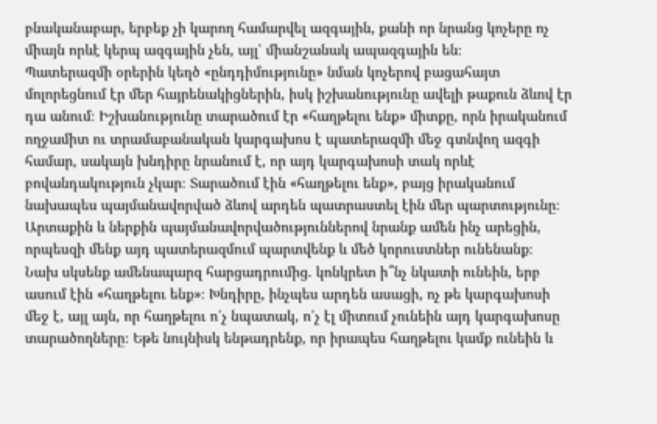բնականաբար, երբեք չի կարող համարվել ազգային, քանի որ նրանց կոչերը ոչ միայն որևէ կերպ ազգային չեն, այլ՝ միանշանակ ապազգային են։
Պատերազմի օրերին կեղծ «ընդդիմությունը» նման կոչերով բացահայտ մոլորեցնում էր մեր հայրենակիցներին, իսկ իշխանությունը ավելի թաքուն ձևով էր դա անում։ Իշխանությունը տարածում էր «հաղթելու ենք» միտքը, որն իրականում ողջամիտ ու տրամաբանական կարգախոս է պատերազմի մեջ գտնվող ազգի համար, սակայն խնդիրը նրանում է, որ այդ կարգախոսի տակ որևէ բովանդակություն չկար։ Տարածում էին «հաղթելու ենք», բայց իրականում նախապես պայմանավորված ձևով արդեն պատրաստել էին մեր պարտությունը։ Արտաքին և ներքին պայմանավորվածություններով նրանք ամեն ինչ արեցին, որպեսզի մենք այդ պատերազմում պարտվենք և մեծ կորուստներ ունենանք։
Նախ սկսենք ամենապարզ հարցադրումից. կոնկրետ ի՞նչ նկատի ունեին, երբ ասում էին «հաղթելու ենք»։ Խնդիրը, ինչպես արդեն ասացի, ոչ թե կարգախոսի մեջ է, այլ այն, որ հաղթելու ո՛չ նպատակ, ո՛չ էլ միտում չունեին այդ կարգախոսը տարածողները։ Եթե նույնիսկ ենթադրենք, որ իրապես հաղթելու կամք ունեին և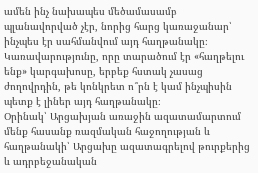ամեն ինչ նախապես մեծամասամբ պլանավորված չէր, նորից հարց կառաջանար՝ ինչպես էր սահմանվում այդ հաղթանակը։ Կառավարությունը, որը տարածում էր «հաղթելու ենք» կարգախոսը, երբեք հստակ չասաց ժողովրդին, թե կոնկրետ ո՞րն է կամ ինչպիսին պետք է լիներ այդ հաղթանակը։
Օրինակ՝ Արցախյան առաջին ազատամարտում մենք հասանք ռազմական հաջողության և հաղթանակի՝ Արցախը ազատագրելով թուրքերից և ադրբեջանական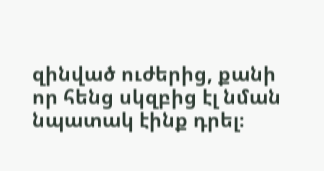զինված ուժերից, քանի որ հենց սկզբից էլ նման նպատակ էինք դրել։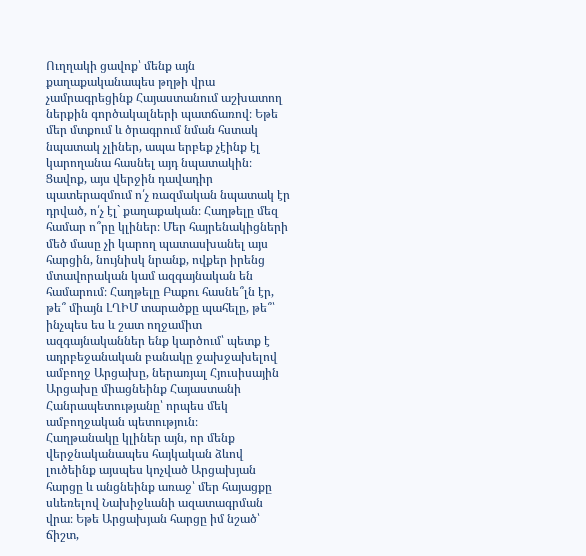Ուղղակի ցավոք՝ մենք այն քաղաքականապես թղթի վրա չամրագրեցինք Հայաստանում աշխատող ներքին գործակալների պատճառով։ Եթե մեր մտքում և ծրագրում նման հստակ նպատակ չլիներ, ապա երբեք չէինք էլ կարողանա հասնել այդ նպատակին։
Ցավոք, այս վերջին դավադիր պատերազմում ո՛չ ռազմական նպատակ էր դրված, ո՛չ էլ` քաղաքական։ Հաղթելը մեզ համար ո՞րը կլիներ։ Մեր հայրենակիցների մեծ մասը չի կարող պատասխանել այս հարցին, նույնիսկ նրանք, ովքեր իրենց մտավորական կամ ազգայնական են համարում։ Հաղթելը Բաքու հասնե՞լն էր, թե՞ միայն ԼՂԻՄ տարածքը պահելը, թե՞՝ ինչպես ես և շատ ողջամիտ ազգայնականներ ենք կարծում՝ պետք է ադրբեջանական բանակը ջախջախելով ամբողջ Արցախը, ներառյալ Հյուսիսային Արցախը միացնեինք Հայաստանի Հանրապետությանը՝ որպես մեկ ամբողջական պետություն։
Հաղթանակը կլիներ այն, որ մենք վերջնականապես հայկական ձևով լուծեինք այսպես կոչված Արցախյան հարցը և անցնեինք առաջ՝ մեր հայացքը սևեռելով Նախիջևանի ազատագրման վրա։ Եթե Արցախյան հարցը իմ նշած՝ ճիշտ,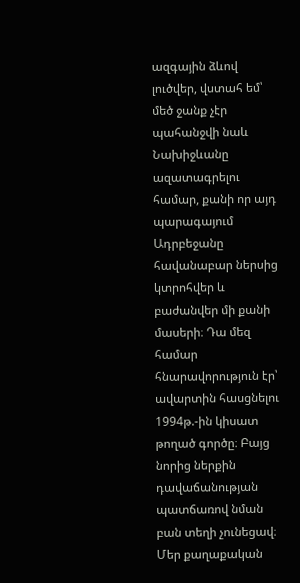ազգային ձևով լուծվեր, վստահ եմ՝ մեծ ջանք չէր պահանջվի նաև Նախիջևանը ազատագրելու համար, քանի որ այդ պարագայում Ադրբեջանը հավանաբար ներսից կտրոհվեր և բաժանվեր մի քանի մասերի։ Դա մեզ համար հնարավորություն էր՝ ավարտին հասցնելու 1994թ.-ին կիսատ թողած գործը։ Բայց նորից ներքին դավաճանության պատճառով նման բան տեղի չունեցավ։
Մեր քաղաքական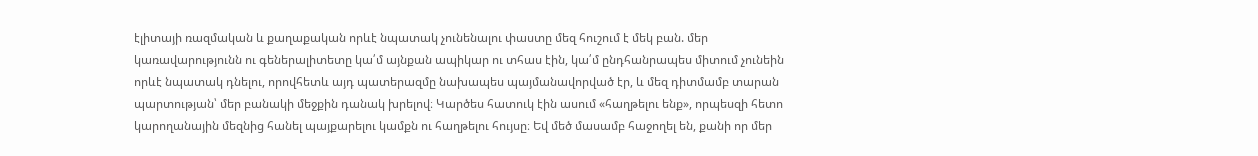էլիտայի ռազմական և քաղաքական որևէ նպատակ չունենալու փաստը մեզ հուշում է մեկ բան. մեր կառավարությունն ու գեներալիտետը կա՛մ այնքան ապիկար ու տհաս էին, կա՛մ ընդհանրապես միտում չունեին որևէ նպատակ դնելու, որովհետև այդ պատերազմը նախապես պայմանավորված էր, և մեզ դիտմամբ տարան պարտության՝ մեր բանակի մեջքին դանակ խրելով։ Կարծես հատուկ էին ասում «հաղթելու ենք», որպեսզի հետո կարողանային մեզնից հանել պայքարելու կամքն ու հաղթելու հույսը։ Եվ մեծ մասամբ հաջողել են, քանի որ մեր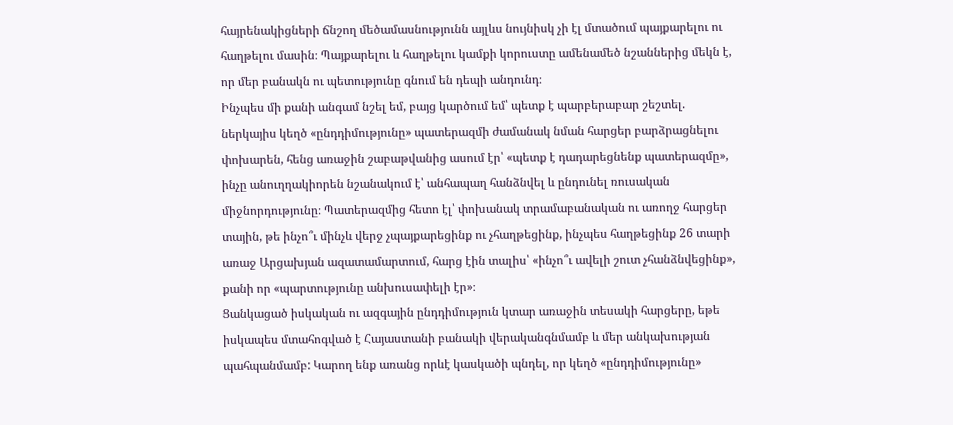հայրենակիցների ճնշող մեծամասնությունն այլևս նույնիսկ չի էլ մտածում պայքարելու ու հաղթելու մասին։ Պայքարելու և հաղթելու կամքի կորուստը ամենամեծ նշաններից մեկն է, որ մեր բանակն ու պետությունը գնում են դեպի անդունդ։
Ինչպես մի քանի անգամ նշել եմ, բայց կարծում եմ՝ պետք է պարբերաբար շեշտել. ներկայիս կեղծ «ընդդիմությունը» պատերազմի ժամանակ նման հարցեր բարձրացնելու փոխարեն, հենց առաջին շաբաթվանից ասում էր՝ «պետք է դադարեցնենք պատերազմը», ինչը անուղղակիորեն նշանակում է՝ անհապաղ հանձնվել և ընդունել ռուսական միջնորդությունը։ Պատերազմից հետո էլ՝ փոխանակ տրամաբանական ու առողջ հարցեր տային, թե ինչո՞ւ մինչև վերջ չպայքարեցինք ու չհաղթեցինք, ինչպես հաղթեցինք 26 տարի առաջ Արցախյան ազատամարտում, հարց էին տալիս՝ «ինչո՞ւ ավելի շուտ չհանձնվեցինք», քանի որ «պարտությունը անխուսափելի էր»։
Ցանկացած իսկական ու ազգային ընդդիմություն կտար առաջին տեսակի հարցերը, եթե իսկապես մտահոգված է Հայաստանի բանակի վերականգնմամբ և մեր անկախության պահպանմամբ: Կարող ենք առանց որևէ կասկածի պնդել, որ կեղծ «ընդդիմությունը»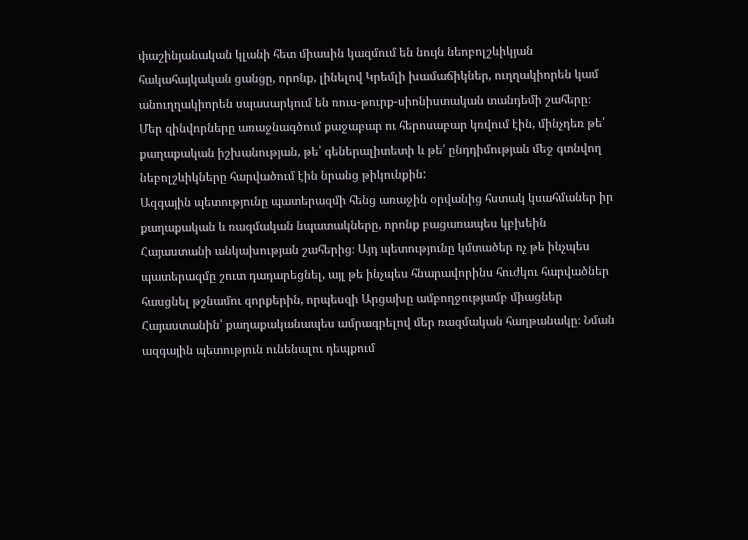փաշինյանական կլանի հետ միասին կազմում են նույն նեոբոլշևիկյան հակահայկական ցանցը, որոնք, լինելով Կրեմլի խամաճիկներ, ուղղակիորեն կամ անուղղակիորեն սպասարկում են ռուս-թուրք-սիոնիստական տանդեմի շահերը։ Մեր զինվորները առաջնագծում քաջաբար ու հերոսաբար կռվում էին, մինչդեռ թե՛ քաղաքական իշխանության, թե՛ գեներալիտետի և թե՛ ընդդիմության մեջ գտնվող նեբոլշևիկները հարվածում էին նրանց թիկունքին:
Ազգային պետությունը պատերազմի հենց առաջին օրվանից հստակ կսահմաներ իր քաղաքական և ռազմական նպատակները, որոնք բացառապես կբխեին Հայաստանի անկախության շահերից։ Այդ պետությունը կմտածեր ոչ թե ինչպես պատերազմը շուտ դադարեցնել, այլ թե ինչպես հնարավորինս հուժկու հարվածներ հասցնել թշնամու զորքերին, որպեսզի Արցախը ամբողջությամբ միացներ Հայաստանին՝ քաղաքականապես ամրագրելով մեր ռազմական հաղթանակը։ Նման ազգային պետություն ունենալու դեպքում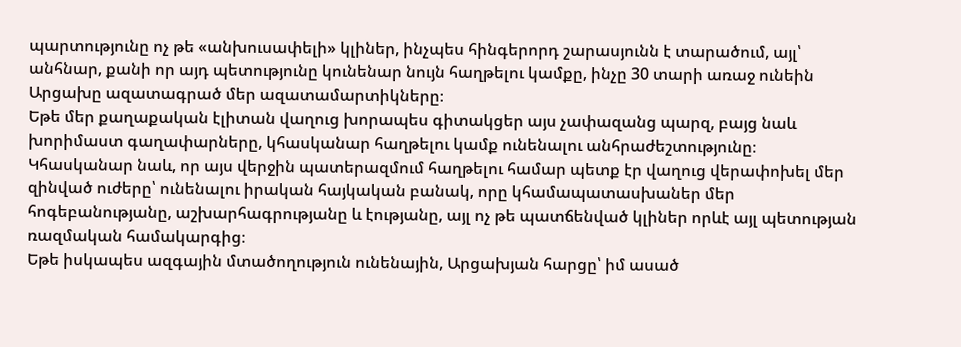պարտությունը ոչ թե «անխուսափելի» կլիներ, ինչպես հինգերորդ շարասյունն է տարածում, այլ՝ անհնար, քանի որ այդ պետությունը կունենար նույն հաղթելու կամքը, ինչը 30 տարի առաջ ունեին Արցախը ազատագրած մեր ազատամարտիկները։
Եթե մեր քաղաքական էլիտան վաղուց խորապես գիտակցեր այս չափազանց պարզ, բայց նաև խորիմաստ գաղափարները, կհասկանար հաղթելու կամք ունենալու անհրաժեշտությունը։ Կհասկանար նաև, որ այս վերջին պատերազմում հաղթելու համար պետք էր վաղուց վերափոխել մեր զինված ուժերը՝ ունենալու իրական հայկական բանակ, որը կհամապատասխաներ մեր հոգեբանությանը, աշխարհագրությանը և էությանը, այլ ոչ թե պատճենված կլիներ որևէ այլ պետության ռազմական համակարգից։
Եթե իսկապես ազգային մտածողություն ունենային, Արցախյան հարցը՝ իմ ասած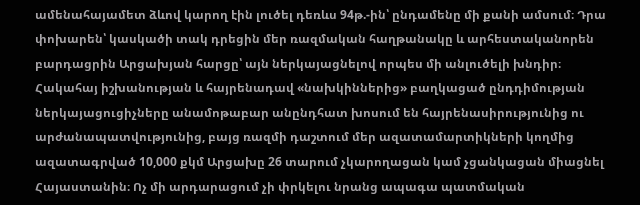ամենահայամետ ձևով կարող էին լուծել դեռևս 94թ.-ին՝ ընդամենը մի քանի ամսում։ Դրա փոխարեն՝ կասկածի տակ դրեցին մեր ռազմական հաղթանակը և արհեստականորեն բարդացրին Արցախյան հարցը՝ այն ներկայացնելով որպես մի անլուծելի խնդիր։ Հակահայ իշխանության և հայրենադավ «նախկիններից» բաղկացած ընդդիմության ներկայացուցիչները անամոթաբար անընդհատ խոսում են հայրենասիրությունից ու արժանապատվությունից, բայց ռազմի դաշտում մեր ազատամարտիկների կողմից ազատագրված 10,000 քկմ Արցախը 26 տարում չկարողացան կամ չցանկացան միացնել Հայաստանին։ Ոչ մի արդարացում չի փրկելու նրանց ապագա պատմական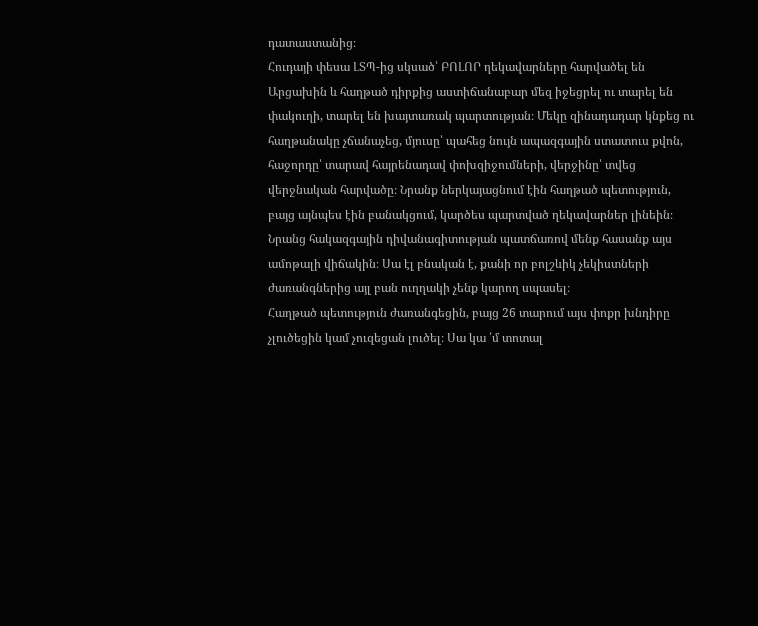դատաստանից։
Հուդայի փեսա ԼՏՊ-ից սկսած՝ ԲՈԼՈՐ ղեկավարները հարվածել են Արցախին և հաղթած դիրքից աստիճանաբար մեզ իջեցրել ու տարել են փակուղի, տարել են խայտառակ պարտության։ Մեկը զինադադար կնքեց ու հաղթանակը չճանաչեց, մյուսը՝ պահեց նույն ապազգային ստատուս քվոն, հաջորդը՝ տարավ հայրենադավ փոխզիջումների, վերջինը՝ տվեց վերջնական հարվածը։ Նրանք ներկայացնում էին հաղթած պետություն, բայց այնպես էին բանակցում, կարծես պարտված ղեկավարներ լինեին։ Նրանց հակազգային դիվանագիտության պատճառով մենք հասանք այս ամոթալի վիճակին։ Սա էլ բնական է, քանի որ բոլշևիկ չեկիստների ժառանգներից այլ բան ուղղակի չենք կարող սպասել։
Հաղթած պետություն ժառանգեցին, բայց 26 տարում այս փոքր խնդիրը չլուծեցին կամ չուզեցան լուծել։ Սա կա ՛մ տոտալ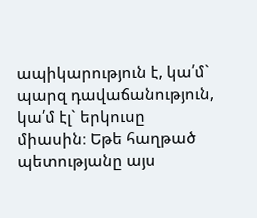ապիկարություն է, կա՛մ` պարզ դավաճանություն, կա՛մ էլ` երկուսը միասին։ Եթե հաղթած պետությանը այս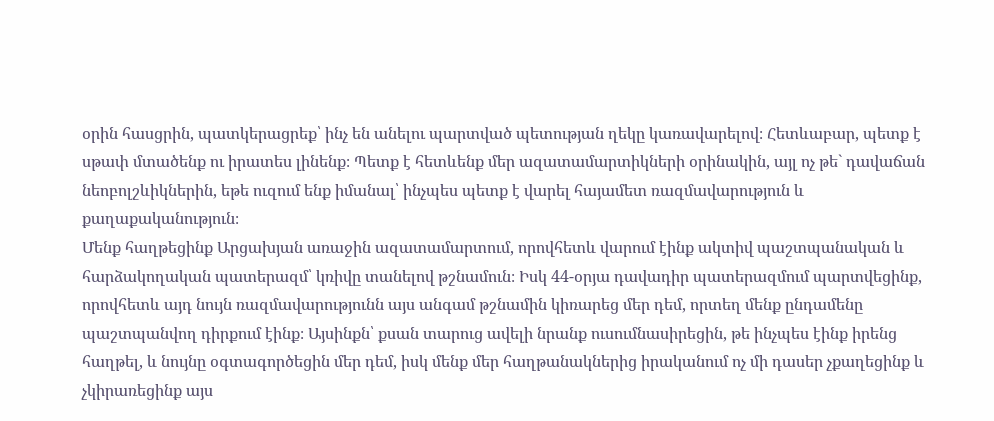օրին հասցրին, պատկերացրեք՝ ինչ են անելու պարտված պետության ղեկը կառավարելով։ Հետևաբար, պետք է սթափ մտածենք ու իրատես լինենք։ Պետք է հետևենք մեր ազատամարտիկների օրինակին, այլ ոչ թե` դավաճան նեոբոլշևիկներին, եթե ուզում ենք իմանալ՝ ինչպես պետք է վարել հայամետ ռազմավարություն և քաղաքականություն։
Մենք հաղթեցինք Արցախյան առաջին ազատամարտում, որովհետև վարում էինք ակտիվ պաշտպանական և հարձակողական պատերազմ՝ կռիվը տանելով թշնամուն։ Իսկ 44-օրյա դավադիր պատերազմում պարտվեցինք, որովհետև այդ նույն ռազմավարությունն այս անգամ թշնամին կիռարեց մեր դեմ, որտեղ մենք ընդամենը պաշտպանվող դիրքում էինք։ Այսինքն՝ քսան տարուց ավելի նրանք ուսումնասիրեցին, թե ինչպես էինք իրենց հաղթել, և նույնը օգտագործեցին մեր դեմ, իսկ մենք մեր հաղթանակներից իրականում ոչ մի դասեր չքաղեցինք և չկիրառեցինք այս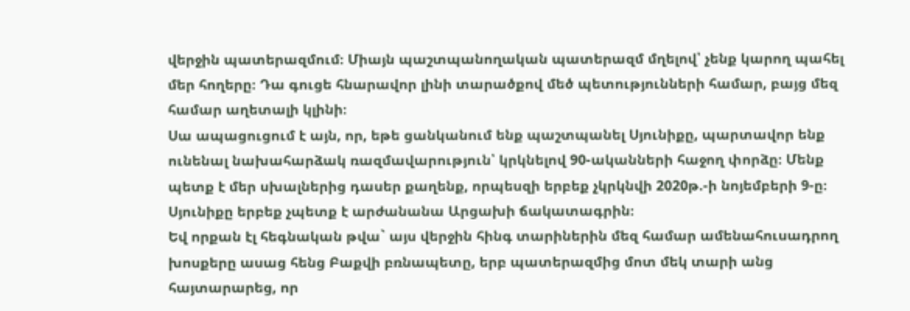վերջին պատերազմում։ Միայն պաշտպանողական պատերազմ մղելով՝ չենք կարող պահել մեր հողերը։ Դա գուցե հնարավոր լինի տարածքով մեծ պետությունների համար, բայց մեզ համար աղետալի կլինի։
Սա ապացուցում է այն, որ, եթե ցանկանում ենք պաշտպանել Սյունիքը, պարտավոր ենք ունենալ նախահարձակ ռազմավարություն՝ կրկնելով 90-ականների հաջող փորձը։ Մենք պետք է մեր սխալներից դասեր քաղենք, որպեսզի երբեք չկրկնվի 2020թ.-ի նոյեմբերի 9-ը։ Սյունիքը երբեք չպետք է արժանանա Արցախի ճակատագրին։
Եվ որքան էլ հեգնական թվա` այս վերջին հինգ տարիներին մեզ համար ամենահուսադրող խոսքերը ասաց հենց Բաքվի բռնապետը, երբ պատերազմից մոտ մեկ տարի անց հայտարարեց, որ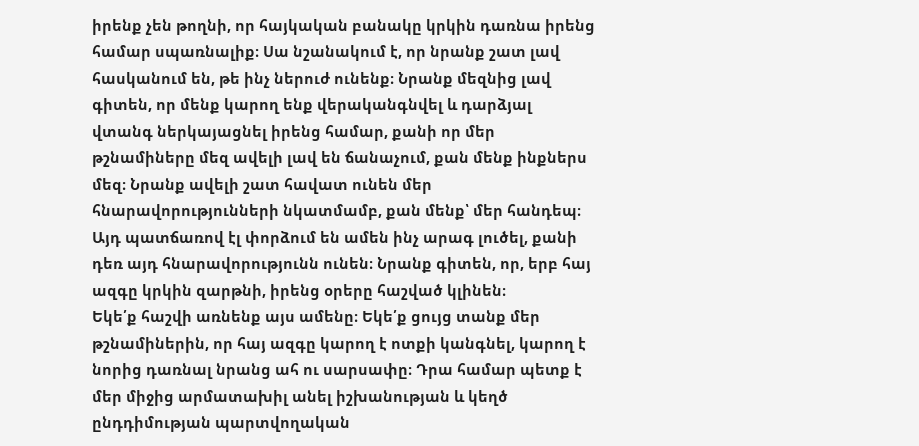իրենք չեն թողնի, որ հայկական բանակը կրկին դառնա իրենց համար սպառնալիք։ Սա նշանակում է, որ նրանք շատ լավ հասկանում են, թե ինչ ներուժ ունենք։ Նրանք մեզնից լավ գիտեն, որ մենք կարող ենք վերականգնվել և դարձյալ վտանգ ներկայացնել իրենց համար, քանի որ մեր թշնամիները մեզ ավելի լավ են ճանաչում, քան մենք ինքներս մեզ։ Նրանք ավելի շատ հավատ ունեն մեր հնարավորությունների նկատմամբ, քան մենք՝ մեր հանդեպ։ Այդ պատճառով էլ փորձում են ամեն ինչ արագ լուծել, քանի դեռ այդ հնարավորությունն ունեն։ Նրանք գիտեն, որ, երբ հայ ազգը կրկին զարթնի, իրենց օրերը հաշված կլինեն։
Եկե՛ք հաշվի առնենք այս ամենը։ Եկե՛ք ցույց տանք մեր թշնամիներին, որ հայ ազգը կարող է ոտքի կանգնել, կարող է նորից դառնալ նրանց ահ ու սարսափը։ Դրա համար պետք է մեր միջից արմատախիլ անել իշխանության և կեղծ ընդդիմության պարտվողական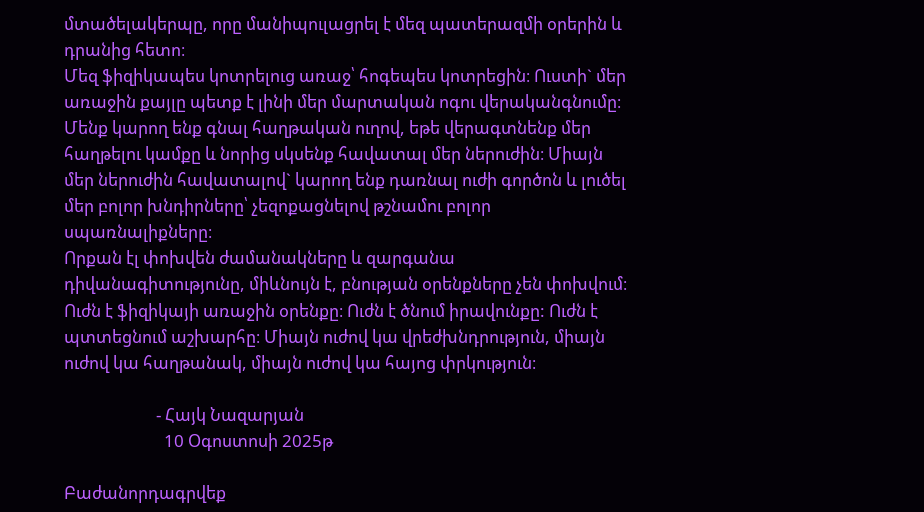մտածելակերպը, որը մանիպուլացրել է մեզ պատերազմի օրերին և դրանից հետո։
Մեզ ֆիզիկապես կոտրելուց առաջ՝ հոգեպես կոտրեցին։ Ուստի` մեր առաջին քայլը պետք է լինի մեր մարտական ոգու վերականգնումը։ Մենք կարող ենք գնալ հաղթական ուղով, եթե վերագտնենք մեր հաղթելու կամքը և նորից սկսենք հավատալ մեր ներուժին։ Միայն մեր ներուժին հավատալով` կարող ենք դառնալ ուժի գործոն և լուծել մեր բոլոր խնդիրները՝ չեզոքացնելով թշնամու բոլոր սպառնալիքները։
Որքան էլ փոխվեն ժամանակները և զարգանա դիվանագիտությունը, միևնույն է, բնության օրենքները չեն փոխվում։ Ուժն է ֆիզիկայի առաջին օրենքը։ Ուժն է ծնում իրավունքը: Ուժն է պտտեցնում աշխարհը։ Միայն ուժով կա վրեժխնդրություն, միայն ուժով կա հաղթանակ, միայն ուժով կա հայոց փրկություն։

                       - Հայկ Նազարյան
                         10 Օգոստոսի 2025թ

Բաժանորդագրվեք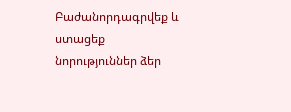Բաժանորդագրվեք և ստացեք նորություններ ձեր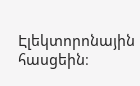Էլեկտորոնային հասցեին։